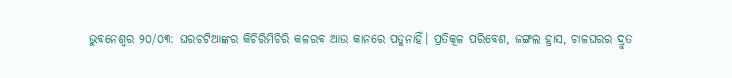ଭୁବନେଶ୍ୱର ୨୦/୦୩: ଘରଚଟିଆଙ୍କର କିଚିରିମିଚିରି କଳରବ ଆଉ କାନରେ ପଡୁନାହିଁ। ପ୍ରତିକୂଳ ପରିବେଶ, ଜଙ୍ଗଲ ହ୍ରାସ, ଚାଳଘରର ଦ୍ରୁତ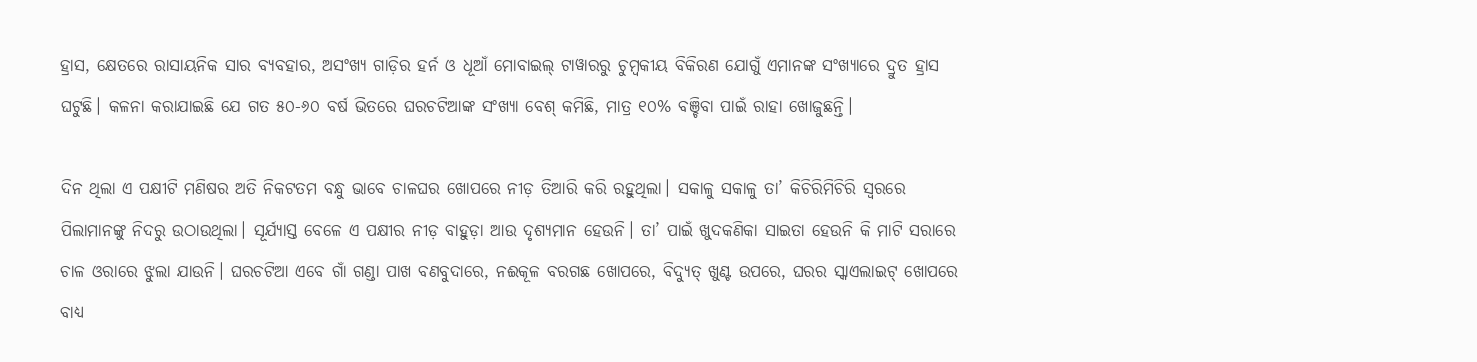ହ୍ରାସ, କ୍ଷେତରେ ରାସାୟନିକ ସାର ବ୍ୟବହାର, ଅସଂଖ୍ୟ ଗାଡ଼ିର ହର୍ନ ଓ ଧୂଆଁ ମୋବାଇଲ୍ ଟାୱାରରୁ ଚୁମ୍ବକୀୟ ବିକିରଣ ଯୋଗୁଁ ଏମାନଙ୍କ ସଂଖ୍ୟାରେ ଦ୍ରୁତ ହ୍ରାସ ଘଟୁଛି। କଳନା କରାଯାଇଛି ଯେ ଗତ ୫୦-୬୦ ବର୍ଷ ଭିତରେ ଘରଚଟିଆଙ୍କ ସଂଖ୍ୟା ବେଶ୍ କମିଛି, ମାତ୍ର ୧୦% ବଞ୍ଚିବା ପାଇଁ ରାହା ଖୋଜୁଛନ୍ତି।

ଦିନ ଥିଲା ଏ ପକ୍ଷୀଟି ମଣିଷର ଅତି ନିକଟତମ ବନ୍ଧୁ ଭାବେ ଚାଳଘର ଖୋପରେ ନୀଡ଼ ତିଆରି କରି ରହୁଥିଲା। ସକାଳୁ ସକାଳୁ ତା’ କିଚିରିମିଚିରି ସ୍ବରରେ ପିଲାମାନଙ୍କୁ ନିଦରୁ ଉଠାଉଥିଲା। ସୂର୍ଯ୍ୟାସ୍ତ ବେଳେ ଏ ପକ୍ଷୀର ନୀଡ଼ ବାହୁଡ଼ା ଆଉ ଦୃଶ୍ୟମାନ ହେଉନି। ତା’ ପାଇଁ ଖୁଦକଣିକା ସାଇତା ହେଉନି କି ମାଟି ସରାରେ ଚାଳ ଓରାରେ ଝୁଲା ଯାଉନି। ଘରଚଟିଆ ଏବେ ଗାଁ ଗଣ୍ଡା ପାଖ ବଣବୁଦାରେ, ନଈକୂଳ ବରଗଛ ଖୋପରେ, ବିଦ୍ୟୁତ୍ ଖୁଣ୍ଟ ଉପରେ, ଘରର ସ୍କାଏଲାଇଟ୍ ଖୋପରେ ବାଧ୍ୟ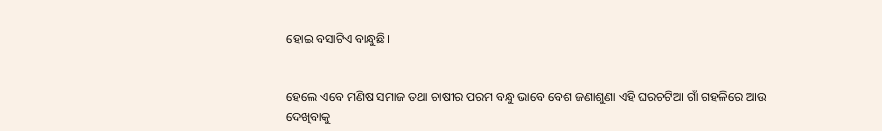ହୋଇ ବସାଟିଏ ବାନ୍ଧୁଛି।


ହେଲେ ଏବେ ମଣିଷ ସମାଜ ତଥା ଚାଷୀର ପରମ ବନ୍ଧୁ ଭାବେ ବେଶ ଜଣାଶୁଣା ଏହି ଘରଚଟିଆ ଗାଁ ଗହଳିରେ ଆଉ ଦେଖିବାକୁ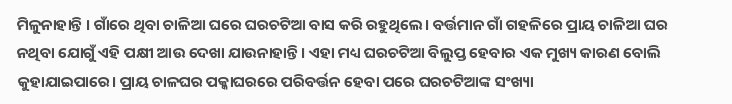ମିଳୁନାହାନ୍ତି । ଗାଁରେ ଥିବା ଚାଳିଆ ଘରେ ଘରଚଟିଆ ବାସ କରି ରହୁଥିଲେ। ବର୍ତ୍ତମାନ ଗାଁ ଗହଳିରେ ପ୍ରାୟ ଚାଳିଆ ଘର ନଥିବା ଯୋଗୁଁ ଏହି ପକ୍ଷୀ ଆଉ ଦେଖା ଯାଉନାହାନ୍ତି। ଏହା ମଧ୍ୟ ଘରଚଟିଆ ବିଲୁପ୍ତ ହେବାର ଏକ ମୁଖ୍ୟ କାରଣ ବୋଲି କୁହାଯାଇପାରେ। ପ୍ରାୟ ଚାଳଘର ପକ୍କାଘରରେ ପରିବର୍ତ୍ତନ ହେବା ପରେ ଘରଚଟିଆଙ୍କ ସଂଖ୍ୟା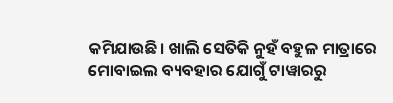କମିଯାଉଛି। ଖାଲି ସେତିକି ନୁହଁ ବହୁଳ ମାତ୍ରାରେ ମୋବାଇଲ ବ୍ୟବହାର ଯୋଗୁଁ ଟାୱାରରୁ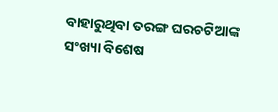ବାହାରୁଥିବା ତରଙ୍ଗ ଘରଚଟିଆଙ୍କ ସଂଖ୍ୟା ବିଶେଷ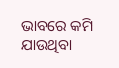ଭାବରେ କମି ଯାଉଥିବା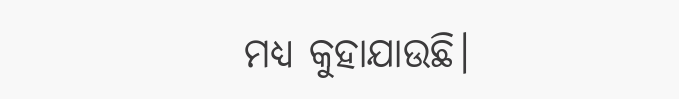ମଧ୍ୟ କୁହାଯାଉଛି।